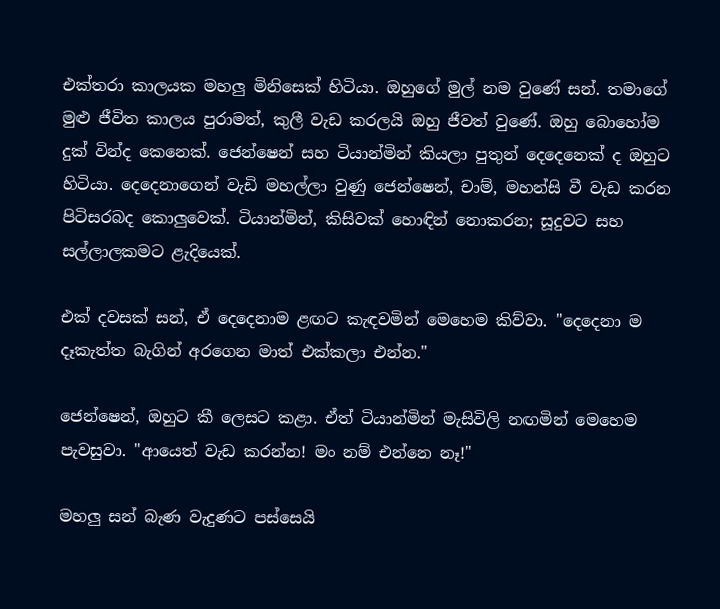එක්තරා කාලයක මහලු මිනිසෙක් හිටියා. ඔහුගේ මුල් නම වුණේ සන්. තමාගේ මුළු ජීවිත කාලය පුරාමත්, කුලී වැඩ කරලයි ඔහු ජීවත් වුණේ. ඔහු බොහෝම දුක් වින්ද කෙනෙක්. ජෙන්ෂෙන් සහ ටියාන්මින් කියලා පුතුන් දෙදෙනෙක් ද ඔහුට හිටියා. දෙදෙනාගෙන් වැඩි මහල්ලා වුණු ජෙන්ෂෙන්, චාම්, මහන්සි වී වැඩ කරන පිටිසරබද කොලුවෙක්. ටියාන්මින්, කිසිවක් හොඳින් නොකරන; සූදුවට සහ සල්ලාලකමට ළැදියෙක්.

එක් දවසක් සන්, ඒ දෙදෙනාම ළඟට කැඳවමින් මෙහෙම කිව්වා. "දෙදෙනා ම දෑකැත්ත බැගින් අරගෙන මාත් එක්කලා එන්න."

ජෙන්ෂෙන්, ඔහුට කී ලෙසට කළා. ඒත් ටියාන්මින් මැසිවිලි නඟමින් මෙහෙම පැවසුවා. "ආයෙත් වැඩ කරන්න! මං නම් එන්නෙ නෑ!"

මහලු සන් බැණ වැදුණට පස්සෙයි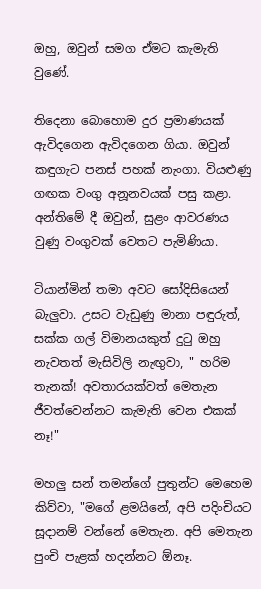ඔහු, ඔවුන් සමග ඒමට කැමැති වුණේ.

තිදෙනා බොහොම දුර ප්‍රමාණයක් ඇවිදගෙන ඇවිදගෙන ගියා. ඔවුන් කඳුගැට පනස් පහක් නැංගා. වියළුණු ගඟක වංගු අනූනවයක් පසු කළා. අන්තිමේ දී ඔවුන්, සුළං ආවරණය වුණු වංගුවක් වෙතට පැමිණියා.

ටියාන්මින් තමා අවට සෝදිසියෙන් බැලුවා. උසට වැඩුණු මානා පඳුරුත්, සක්ක ගල් විමානයකුත් දුටු ඔහු නැවතත් මැසිවිලි නැඟුවා, " හරිම තැනක්! අවතාරයක්වත් මෙතැන ජීවත්වෙන්නට කැමැති වෙන එකක් නෑ!"

මහලු සන් තමන්ගේ පුතුන්ට මෙහෙම කිව්වා, "මගේ ළමයිනේ, අපි පදිංචියට සූදානම් වන්නේ මෙතැන. අපි මෙතැන පුංචි පැළක් හදන්නට ඕනෑ.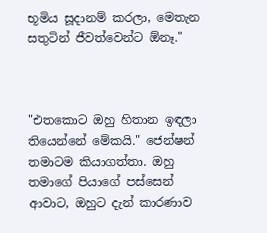භූමිය සූදානම් කරලා, මෙතැන සතුටින් ජීවත්වෙන්ට ඕනෑ."



"එතකොට ඔහු හිතාන ඉඳලා තියෙන්නේ මේකයි." ජෙන්ෂන් තමාටම කියාගත්තා. ඔහු තමාගේ පියාගේ පස්සෙන් ආවාට, ඔහුට දැන් කාරණාව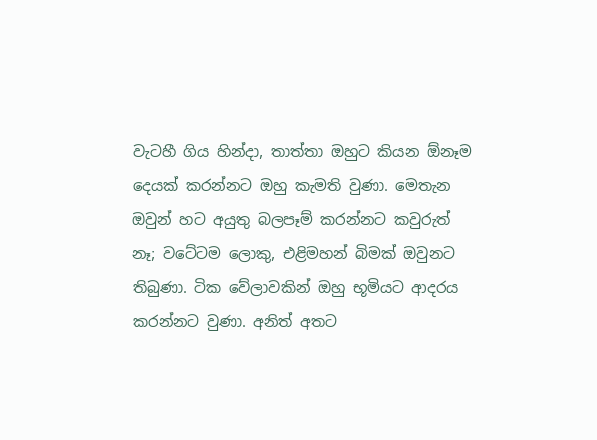වැටහී ගිය හින්දා, තාත්තා ඔහුට කියන ඕනෑම දෙයක් කරන්නට ඔහු කැමති වුණා. මෙතැන ඔවුන් හට අයුතු බලපෑම් කරන්නට කවුරුත් නෑ; වටේටම ලොකු, එළිමහන් බිමක් ඔවුනට තිබුණා. ටික වේලාවකින් ඔහු භූමියට ආදරය කරන්නට වුණා. අනිත් අතට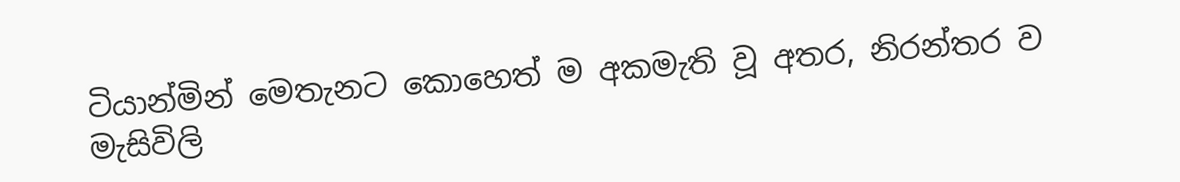ටියාන්මින් මෙතැනට කොහෙත් ම අකමැති වූ අතර, නිරන්තර ව මැසිවිලි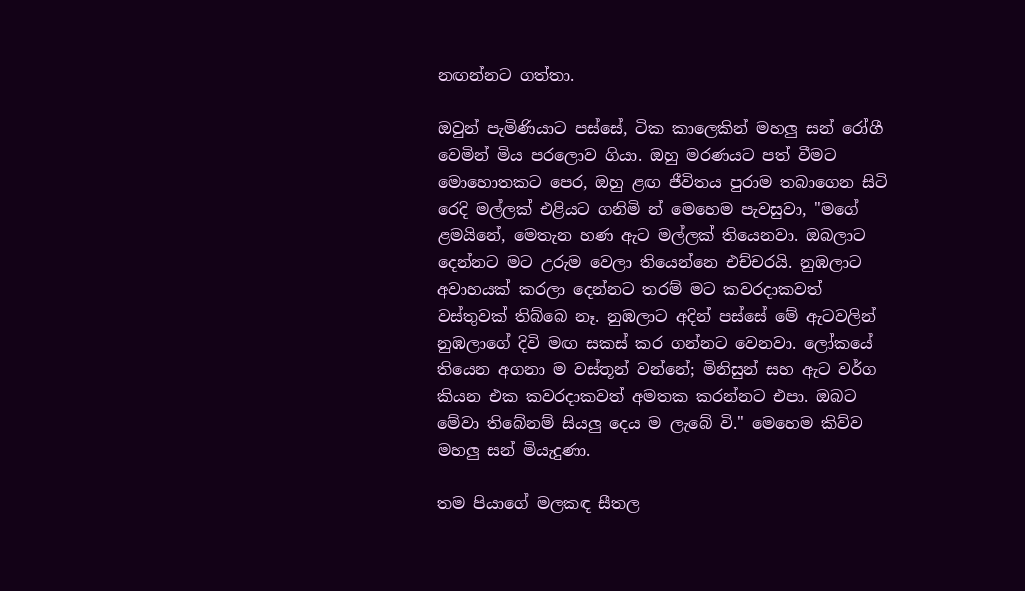නඟන්නට ගත්තා.

ඔවුන් පැමිණියාට පස්සේ, ටික කාලෙකින් මහලු සන් රෝගී වෙමින් මිය පරලොව ගියා. ඔහු මරණයට පත් වීමට මොහොතකට පෙර, ඔහු ළඟ ජීවිතය පුරාම තබාගෙන සිටි රෙදි මල්ලක් එළියට ගනිමි න් මෙහෙම පැවසුවා, "මගේ ළමයිනේ, මෙතැන හණ ඇට මල්ලක් තියෙනවා. ඔබලාට දෙන්නට මට උරුම වෙලා තියෙන්නෙ එච්චරයි. නුඹලාට අවාහයක් කරලා දෙන්නට තරම් මට කවරදාකවත් වස්තුවක් තිබ්බෙ නෑ. නුඹලාට අදින් පස්සේ මේ ඇටවලින් නුඹලාගේ දිවි මඟ සකස් කර ගන්නට වෙනවා. ලෝකයේ තියෙන අගනා ම වස්තූන් වන්නේ; මිනිසුන් සහ ඇට වර්ග කියන එක කවරදාකවත් අමතක කරන්නට එපා. ඔබට මේවා තිබේනම් සියලු දෙය ම ලැබේ වි." මෙහෙම කිව්ව මහලු සන් මියැදුණා.

තම පියාගේ මලකඳ සීතල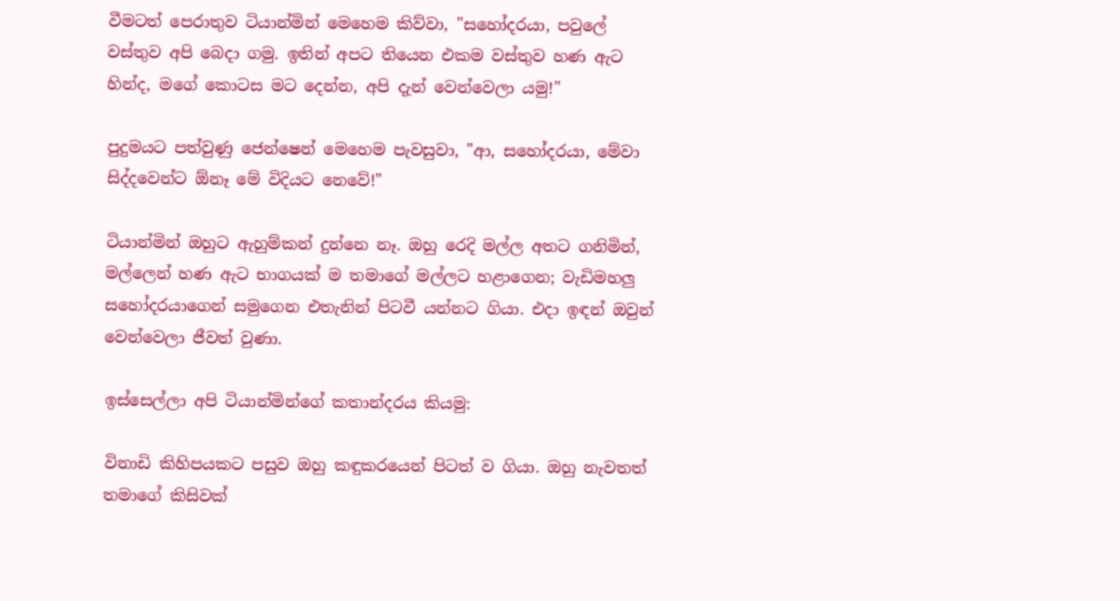වීමටත් පෙරාතුව ටියාන්මින් මෙහෙම කිව්වා, "සහෝදරයා, පවුලේ වස්තුව අපි බෙදා ගමු. ඉතින් අපට තියෙන එකම වස්තුව හණ ඇට හින්ද, මගේ කොටස මට දෙන්න, අපි දැන් වෙන්වෙලා යමු!"

පුදුමයට පත්වුණු ජෙන්ෂෙන් මෙහෙම පැවසුවා, "ආ, සහෝදරයා, මේවා සිද්දවෙන්ට ඕනෑ මේ විදියට නෙවේ!"

ටියාන්මින් ඔහුට ඇහුම්කන් දුන්නෙ නෑ. ඔහු රෙදි මල්ල අතට ගනිමින්, මල්ලෙන් හණ ඇට භාගයක් ම තමාගේ මල්ලට හළාගෙන; වැඩිමහලු සහෝදරයාගෙන් සමුගෙන එතැනින් පිටවී යන්නට ගියා. එදා ඉඳන් ඔවුන් වෙන්වෙලා ජීවත් වුණා.

ඉස්සෙල්ලා අපි ටියාන්මින්ගේ කතාන්දරය කියමු:

විනාඩි කිහිපයකට පසුව ඔහු කඳුකරයෙන් පිටත් ව ගියා. ඔහු නැවතත් තමාගේ කිසිවක්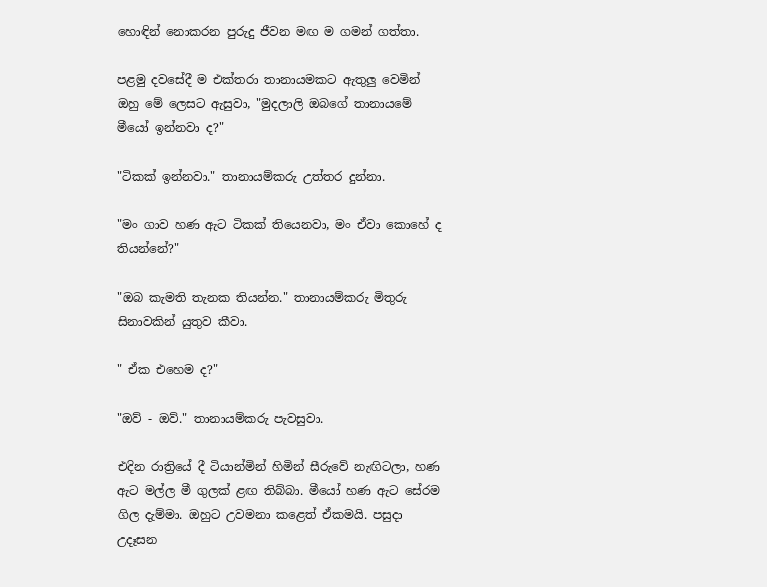හොඳින් නොකරන පුරුදු ජීවන මඟ ම ගමන් ගත්තා.

පළමු දවසේදී ම එක්තරා තානායමකට ඇතුලු වෙමින් ඔහු මේ ලෙසට ඇසුවා, "මුදලාලි ඔබගේ තානායමේ මීයෝ ඉන්නවා ද?"

"ටිකක් ඉන්නවා." තානායම්කරු උත්තර දුන්නා.

"මං ගාව හණ ඇට ටිකක් තියෙනවා, මං ඒවා කොහේ ද තියන්නේ?"

"ඔබ කැමති තැනක තියන්න." තානායම්කරු මිතුරු සිනාවකින් යුතුව කීවා.

" ඒක එහෙම ද?"

"ඔව් - ඔව්." තානායම්කරු පැවසුවා.

එදින රාත්‍රියේ දී ටියාන්මින් හිමින් සීරුවේ නැඟිටලා, හණ ඇට මල්ල මී ගුලක් ළඟ තිබ්බා. මීයෝ හණ ඇට සේරම ගිල දැම්මා. ඔහුට උවමනා කළෙත් ඒකමයි. පසුදා උදෑසන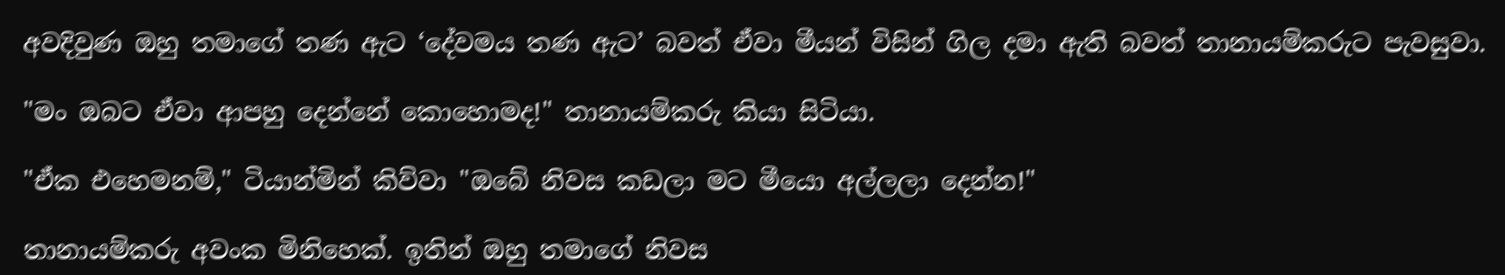අවදිවුණ ඔහු තමාගේ තණ ඇට ‘දේවමය තණ ඇට’ බවත් ඒවා මීයන් විසින් ගිල දමා ඇති බවත් තානායම්කරුට පැවසුවා.

"මං ඔබට ඒවා ආපහු දෙන්නේ කොහොමද!" තානායම්කරු කියා සිටියා.

"ඒක එහෙමනම්," ටියාන්මින් කිව්වා "ඔබේ නිවස කඩලා මට මීයො අල්ලලා දෙන්න!"

තානායම්කරු අවංක මිනිහෙක්. ඉතින් ඔහු තමාගේ නිවස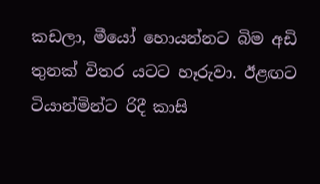කඩලා, මීයෝ හොයන්නට බිම අඩි තුනක් විතර යටට හෑරුවා. ඊළඟට ටියාන්මින්ට රිදී කාසි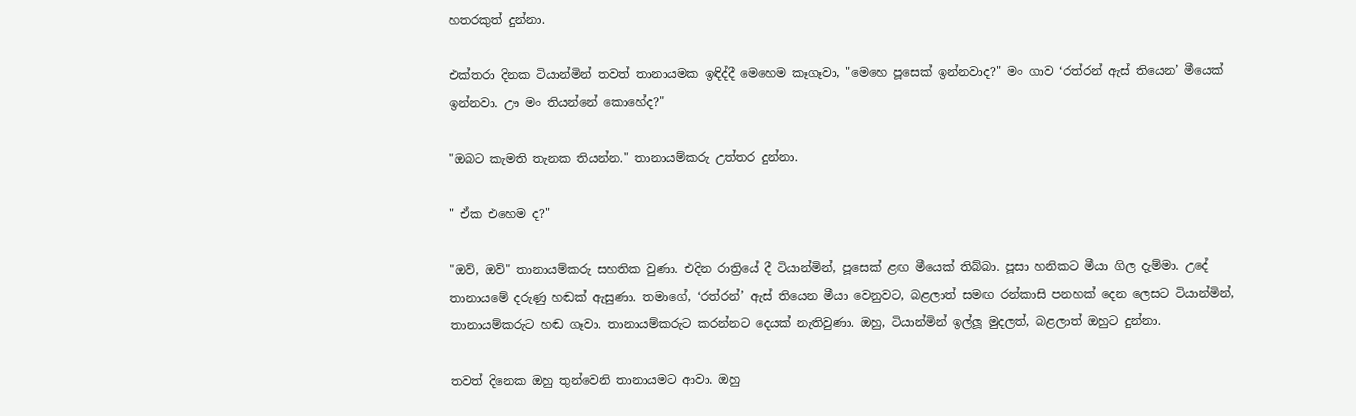හතරකුත් දුන්නා.

එක්තරා දිනක ටියාන්මින් තවත් තානායමක ඉඳිද්දී මෙහෙම කෑගෑවා, "මෙහෙ පූසෙක් ඉන්නවාද?" මං ගාව ‘රත්රන් ඇස් තියෙන’ මීයෙක් ඉන්නවා. ඌ මං තියන්නේ කොහේද?"

"ඔබට කැමති තැනක තියන්න." තානායම්කරු උත්තර දුන්නා.

" ඒක එහෙම ද?"

"ඔව්, ඔව්" තානායම්කරු සහතික වුණා. එදින රාත්‍රියේ දී ටියාන්මින්, පූසෙක් ළඟ මීයෙක් තිබ්බා. පූසා හනිකට මීයා ගිල දැම්මා. උදේ තානායමේ දරුණු හඬක් ඇසුණා. තමාගේ, ‘රත්රන්’ ඇස් තියෙන මීයා වෙනුවට, බළලාත් සමඟ රන්කාසි පනහක් දෙන ලෙසට ටියාන්මින්, තානායම්කරුට හඬ ගෑවා. තානායම්කරුට කරන්නට දෙයක් නැතිවුණා. ඔහු, ටියාන්මින් ඉල්ලූ මුදලත්, බළලාත් ඔහුට දුන්නා.

තවත් දිනෙක ඔහු තුන්වෙනි තානායමට ආවා. ඔහු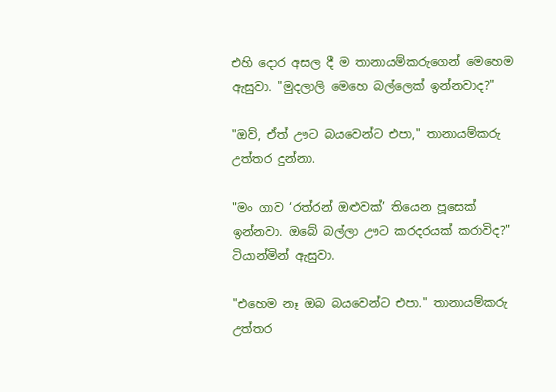එහි දොර අසල දී ම තානායම්කරුගෙන් මෙහෙම ඇසුවා. "මුදලාලි මෙහෙ බල්ලෙක් ඉන්නවාද?"

"ඔව්, ඒත් ඌට බයවෙන්ට එපා," තානායම්කරු උත්තර දුන්නා.

"මං ගාව ‘රත්රන් ඔළුවක්’ තියෙන පූසෙක් ඉන්නවා. ඔබේ බල්ලා ඌට කරදරයක් කරාවිද?" ටියාන්මින් ඇසුවා.

"එහෙම නෑ ඔබ බයවෙන්ට එපා." තානායම්කරු උත්තර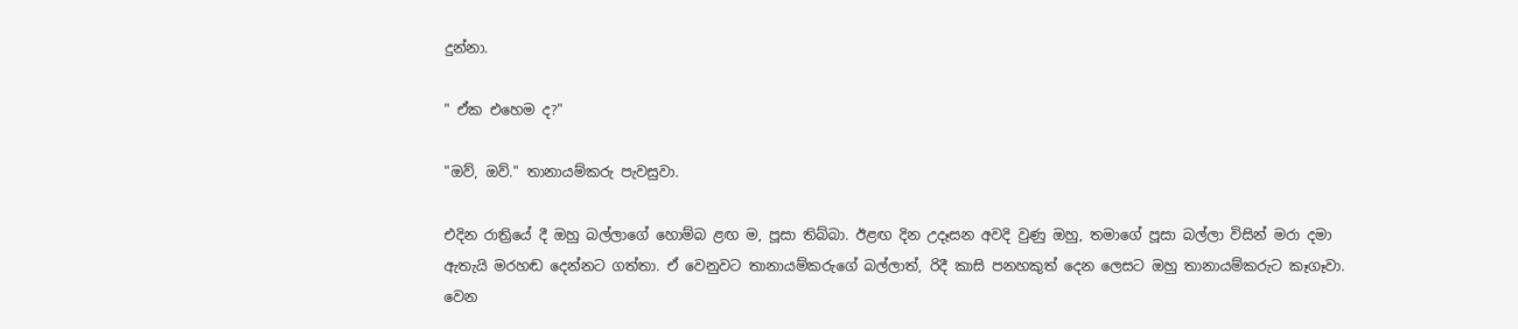දුන්නා.

" ඒක එහෙම ද?"

"ඔව්, ඔව්." තානායම්කරු පැවසුවා.

එදින රාත්‍රියේ දී ඔහු බල්ලාගේ හොම්බ ළඟ ම, පූසා තිබ්බා. ඊළඟ දින උදෑසන අවදි වුණු ඔහු, තමාගේ පූසා බල්ලා විසින් මරා දමා ඇතැයි මරහඬ දෙන්නට ගත්තා. ඒ වෙනුවට තානායම්කරුගේ බල්ලාත්, රිදී කාසි පනහකුත් දෙන ලෙසට ඔහු තානායම්කරුට කෑගෑවා. වෙන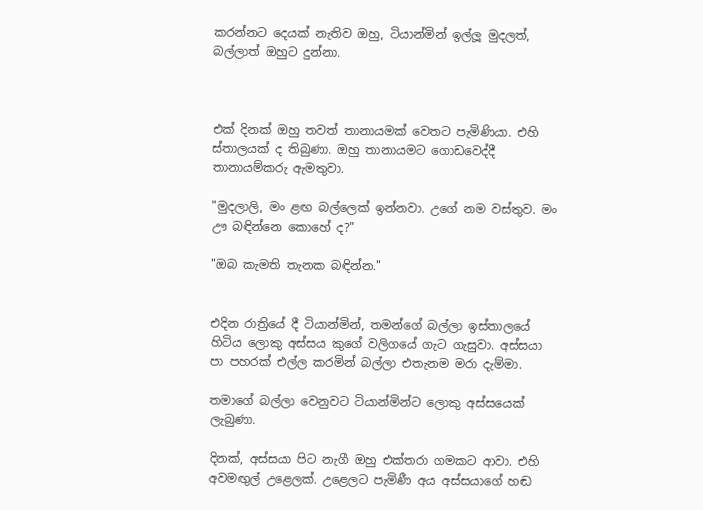කරන්නට දෙයක් නැතිව ඔහු, ටියාන්මින් ඉල්ලූ මුදලත්, බල්ලාත් ඔහුට දුන්නා.



එක් දිනක් ඔහු තවත් තානායමක් වෙතට පැමිණියා. එහි ස්තාලයක් ද තිබුණා. ඔහු තානායමට ගොඩවෙද්දී තානායම්කරු ඇමතුවා.

"මුදලාලි, මං ළඟ බල්ලෙක් ඉන්නවා. උගේ නම වස්තුව. මං ඌ බඳින්නෙ කොහේ ද?"

"ඔබ කැමති තැනක බඳින්න."


එදින රාත්‍රියේ දී ටියාන්මින්, තමන්ගේ බල්ලා ඉස්තාලයේ හිටිය ලොකු අස්සය කුගේ වලිගයේ ගැට ගැසුවා. අස්සයා පා පහරක් එල්ල කරමින් බල්ලා එතැනම මරා දැම්මා.

තමාගේ බල්ලා වෙනුවට ටියාන්මින්ට ලොකු අස්සයෙක් ලැබුණා.

දිනක්, අස්සයා පිට නැගී ඔහු එක්තරා ගමකට ආවා. එහි අවමඟුල් උළෙලක්. උළෙලට පැමිණී අය අස්සයාගේ හඬ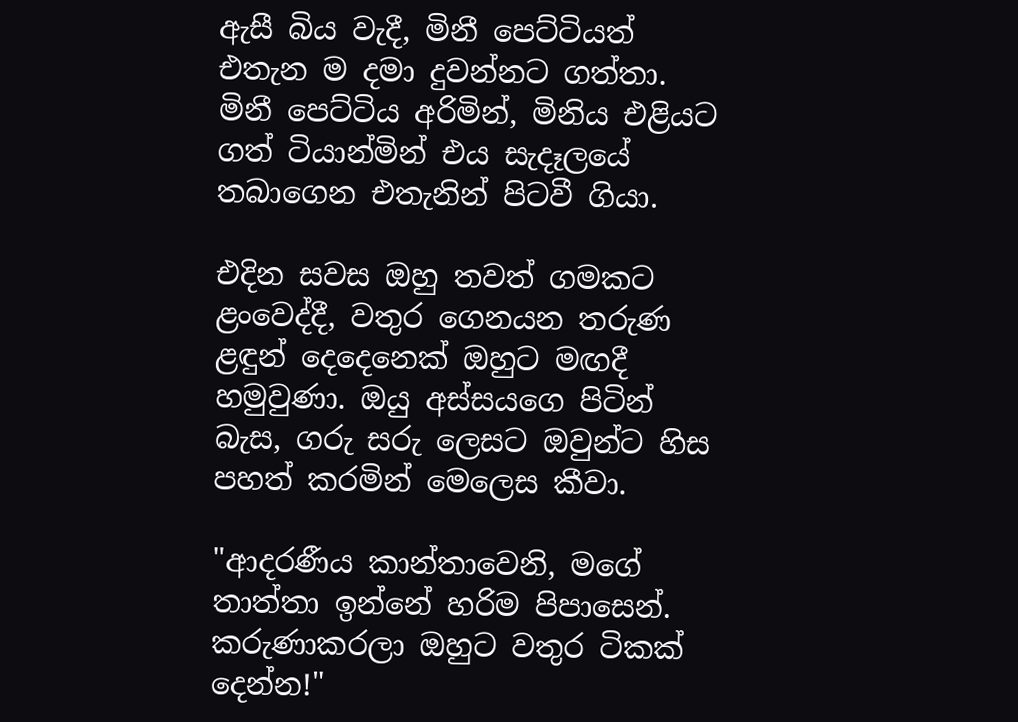ඇසී බිය වැදී, මිනී පෙට්ටියත් එතැන ම දමා දුවන්නට ගත්තා. මිනී පෙට්ටිය අරිමින්, මිනිය එළියට ගත් ටියාන්මින් එය සැදෑලයේ තබාගෙන එතැනින් පිටවී ගියා.

එදින සවස ඔහු තවත් ගමකට ළංවෙද්දී, වතුර ගෙනයන තරුණ ළඳුන් දෙදෙනෙක් ඔහුට මඟදී හමුවුණා. ඔයු අස්සයගෙ පිටින් බැස, ගරු සරු ලෙසට ඔවුන්ට හිස පහත් කරමින් මෙලෙස කීවා.

"ආදරණීය කාන්තාවෙනි, මගේ තාත්තා ඉන්නේ හරිම පිපාසෙන්. කරුණාකරලා ඔහුට වතුර ටිකක් දෙන්න!"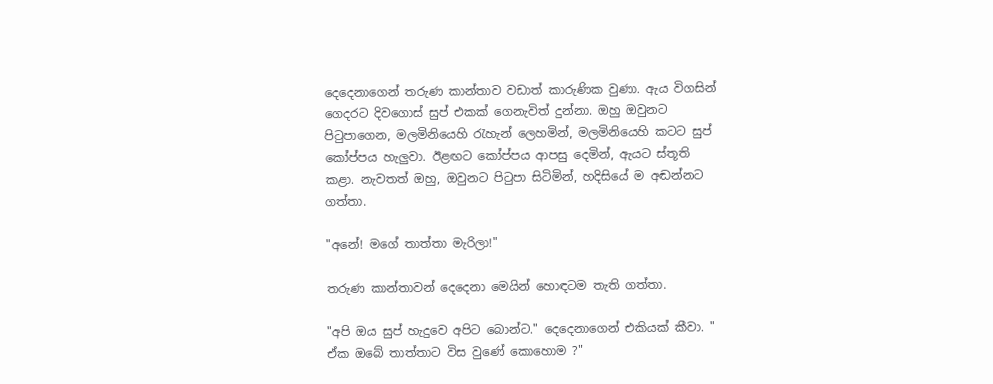දෙදෙනාගෙන් තරුණ කාන්තාව වඩාත් කාරුණික වුණා. ඇය විගසින් ගෙදරට දිවගොස් සුප් එකක් ගෙනැවිත් දුන්නා. ඔහු ඔවුනට පිටුපාගෙන, මලමිනියෙහි රැහැන් ලෙහමින්, මලමිනියෙහි කටට සුප් කෝප්පය හැලුවා. ඊළඟට කෝප්පය ආපසු දෙමින්, ඇයට ස්තූති කළා. නැවතත් ඔහු, ඔවුනට පිටුපා සිටිමින්, හදිසියේ ම අඬන්නට ගත්තා.

"අනේ! මගේ තාත්තා මැරිලා!"

තරුණ කාන්තාවන් දෙදෙනා මෙයින් හොඳටම තැති ගත්තා.

"අපි ඔය සුප් හැදුවෙ අපිට බොන්ට." දෙදෙනාගෙන් එකියක් කීවා. " ඒක ඔබේ තාත්තාට විස වුණේ කොහොම ?"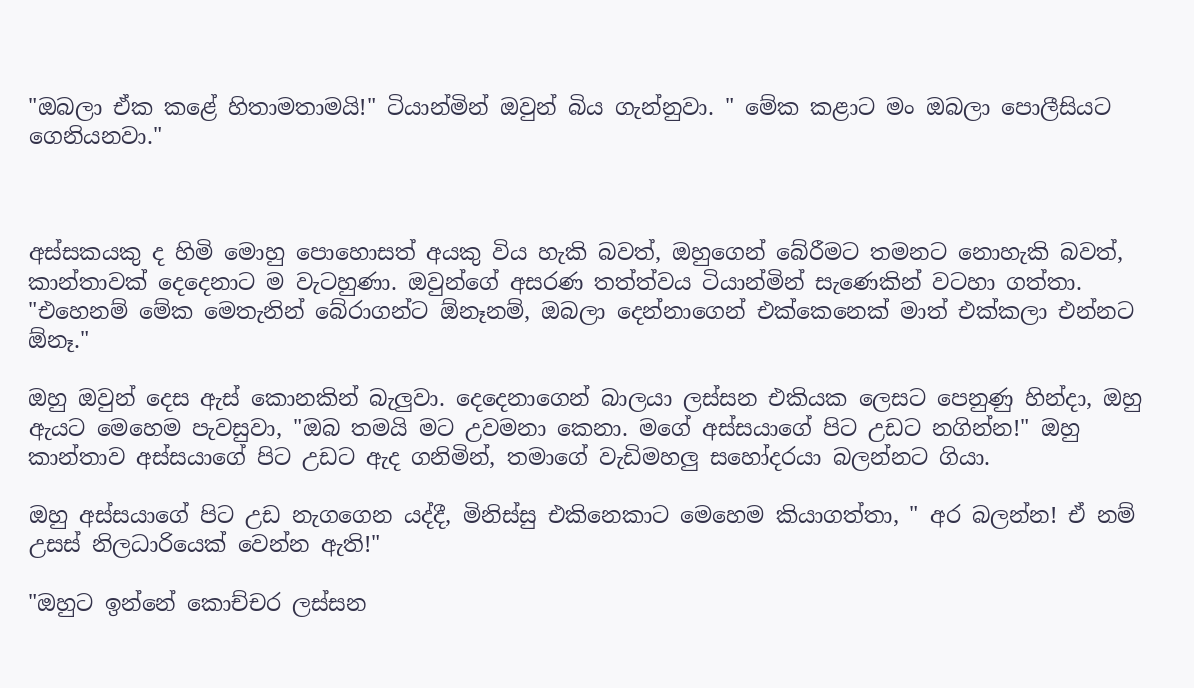"ඔබලා ඒක කළේ හිතාමතාමයි!" ටියාන්මින් ඔවුන් බිය ගැන්නුවා. " මේක කළාට මං ඔබලා පොලීසියට ගෙනියනවා."



අස්සකයකු ද හිමි මොහු පොහොසත් අයකු විය හැකි බවත්, ඔහුගෙන් බේරීමට තමනට නොහැකි බවත්, කාන්තාවක් දෙදෙනාට ම වැටහුණා. ඔවුන්ගේ අසරණ තත්ත්වය ටියාන්මින් සැණෙකින් වටහා ගත්තා. "එහෙනම් මේක මෙතැනින් බේරාගන්ට ඕනෑනම්, ඔබලා දෙන්නාගෙන් එක්කෙනෙක් මාත් එක්කලා එන්නට ඕනෑ."

ඔහු ඔවුන් දෙස ඇස් කොනකින් බැලුවා. දෙදෙනාගෙන් බාලයා ලස්සන එකියක ලෙසට පෙනුණු හින්දා, ඔහු ඇයට මෙහෙම පැවසුවා, "ඔබ තමයි මට උවමනා කෙනා. මගේ අස්සයාගේ පිට උඩට නගින්න!" ඔහු කාන්තාව අස්සයාගේ පිට උඩට ඇද ගනිමින්, තමාගේ වැඩිමහලු සහෝදරයා බලන්නට ගියා.

ඔහු අස්සයාගේ පිට උඩ නැගගෙන යද්දී, මිනිස්සු එකිනෙකාට මෙහෙම කියාගත්තා, " අර බලන්න! ඒ නම් උසස් නිලධාරියෙක් වෙන්න ඇති!"

"ඔහුට ඉන්නේ කොච්චර ලස්සන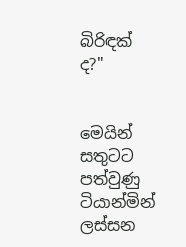බිරිඳක් ද?"


මෙයින් සතුටට පත්වුණු ටියාන්මින් ලස්සන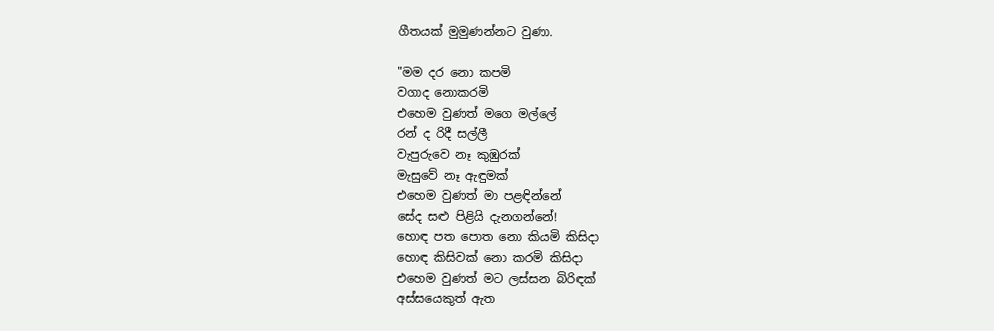ගීතයක් මුමුණන්නට වුණා.

"මම දර නො කපමි
වගාද නොකරමි
එහෙම වුණත් මගෙ මල්ලේ
රන් ද රිදී සල්ලී
වැපුරුවෙ නෑ කුඹුරක්
මැසුවේ නෑ ඇඳුමක්
එහෙම වුණත් මා පළඳින්නේ
සේද සළු පිළියි දැනගන්නේ!
හොඳ පත පොත නො කියමි කිසිදා
හොඳ කිසිවක් නො කරමි කිසිදා
එහෙම වුණත් මට ලස්සන බිරිඳක්
අස්සයෙකුත් ඇත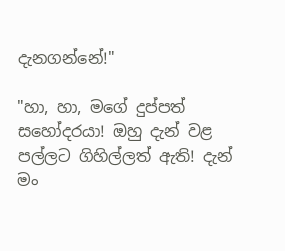දැනගන්නේ!"

"හා, හා, මගේ දුප්පත් සහෝදරයා! ඔහු දැන් වළ පල්ලට ගිහිල්ලත් ඇති! දැන් මං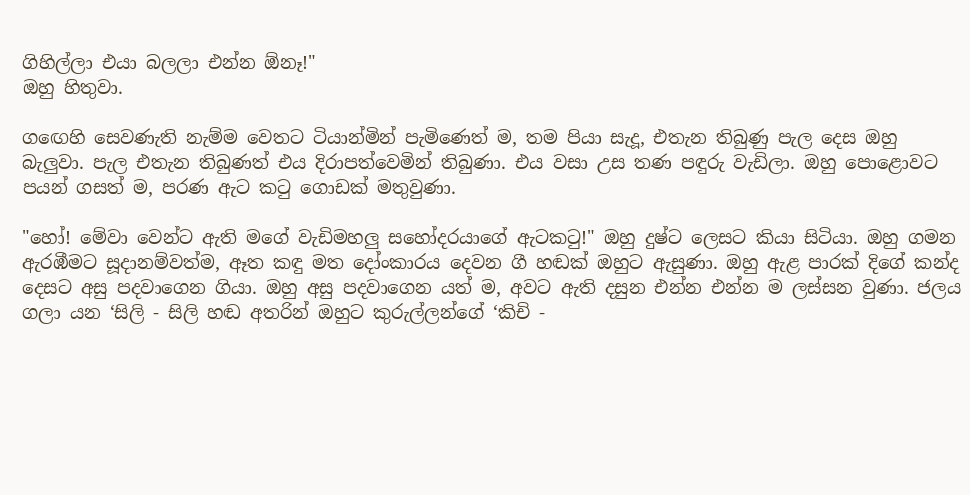ගිහිල්ලා එයා බලලා එන්න ඕනෑ!"
ඔහු හිතුවා.

ගඟෙහි සෙවණැති නැම්ම වෙතට ටියාන්මින් පැමිණෙත් ම, තම පියා සැදූ, එතැන තිබුණු පැල දෙස ඔහු බැලුවා. පැල එතැන තිබුණත් එය දිරාපත්වෙමින් තිබුණා. එය වසා උස තණ පඳුරු වැඩිලා. ඔහු පොළොවට පයන් ගසත් ම, පරණ ඇට කටු ගොඩක් මතුවුණා.

"හෝ! මේවා වෙන්ට ඇති මගේ වැඩිමහලු සහෝදරයාගේ ඇටකටු!" ඔහු දුෂ්ට ලෙසට කියා සිටියා. ඔහු ගමන ඇරඹීමට සූදානම්වත්ම, ඈත කඳු මත දෝංකාරය දෙවන ගී හඬක් ඔහුට ඇසුණා. ඔහු ඇළ පාරක් දිගේ කන්ද දෙසට අසු පදවාගෙන ගියා. ඔහු අසු පදවාගෙන යත් ම, අවට ඇති දසුන එන්න එන්න ම ලස්සන වුණා. ජලය ගලා යන ‘සිලි - සිලි හඬ අතරින් ඔහුට කුරුල්ලන්ගේ ‘කිචි -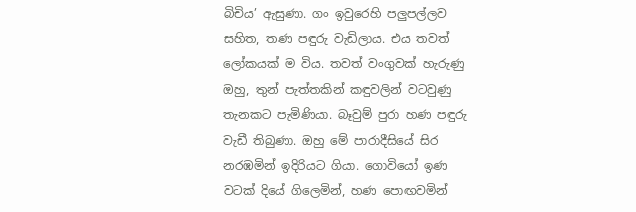බිචිය’ ඇසුණා. ගං ඉවුරෙහි පලුපල්ලව සහිත, තණ පඳුරු වැඩිලාය. එය තවත් ලෝකයක් ම විය. තවත් වංගුවක් හැරුණු ඔහු, තුන් පැත්තකින් කඳුවලින් වටවුණු තැනකට පැමිණියා. බෑවුම් පුරා හණ පඳුරු වැඩී තිබුණා. ඔහු මේ පාරාදීසියේ සිර නරඹමින් ඉදිරියට ගියා. ගොවියෝ ඉණ වටක් දියේ ගිලෙමින්, හණ පොඟවමින්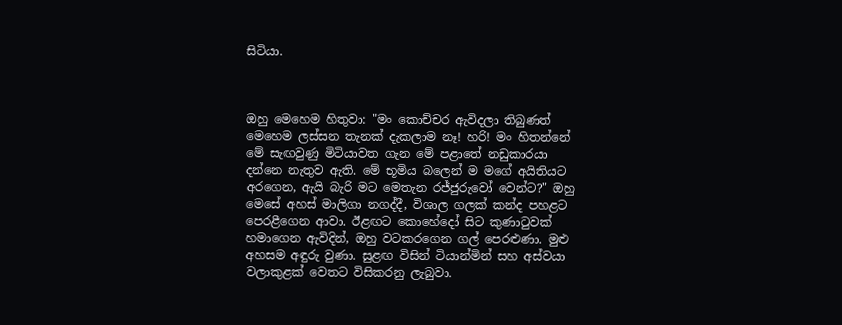සිටියා.



ඔහු මෙහෙම හිතුවා: "මං කොච්චර ඇවිදලා තිබුණත් මෙහෙම ලස්සන තැනක් දැකලාම නෑ! හරි! මං හිතන්නේ මේ සැඟවුණු මිටියාවත ගැන මේ පළාතේ නඩුකාරයා දන්නෙ නැතුව ඇති. මේ භූමිය බලෙන් ම මගේ අයිතියට අරගෙන, ඇයි බැරි මට මෙතැන රජ්ජුරුවෝ වෙන්ට?" ඔහු මෙසේ අහස් මාලිගා නගද්දී, විශාල ගලක් කන්ද පහළට පෙරළීගෙන ආවා. ඊළඟට කොහේදෝ සිට කුණාටුවක් හමාගෙන ඇවිදින්, ඔහු වටකරගෙන ගල් පෙරළුණා. මුළු අහසම අඳුරු වුණා. සුළඟ විසින් ටියාන්මින් සහ අස්වයා වලාකුළක් වෙතට විසිකරනු ලැබුවා.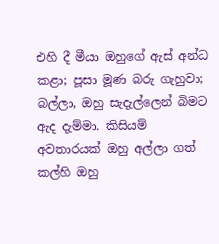එහි දී මීයා ඔහුගේ ඇස් අන්ධ කළා; පූසා මූණ බරු ගැහුවා; බල්ලා, ඔහු සැදැල්ලෙන් බිමට ඇද දැම්මා. කිසියම් අවතාරයක් ඔහු අල්ලා ගත් කල්හි ඔහු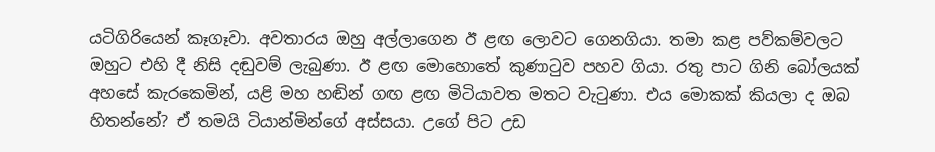යටිගිරියෙන් කෑගෑවා. අවතාරය ඔහු අල්ලාගෙන ඊ ළඟ ලොවට ගෙනගියා. තමා කළ පව්කම්වලට ඔහුට එහි දී නිසි දඬුවම් ලැබුණා. ඊ ළඟ මොහොතේ කුණාටුව පහව ගියා. රතු පාට ගිනි බෝලයක් අහසේ කැරකෙමින්, යළි මහ හඬින් ගඟ ළඟ මිටියාවත මතට වැටුණා. එය මොකක් කියලා ද ඔබ හිතන්නේ? ඒ තමයි ටියාන්මින්ගේ අස්සයා. උගේ පිට උඩ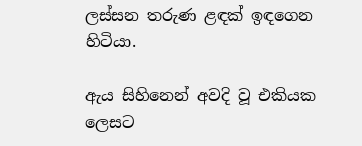ලස්සන තරුණ ළඳක් ඉඳගෙන හිටියා.

ඇය සිහිනෙන් අවදි වූ එකියක ලෙසට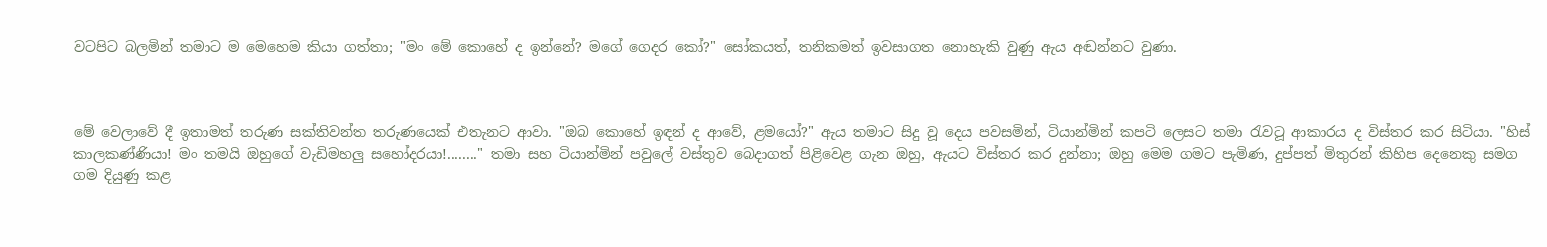වටපිට බලමින් තමාට ම මෙහෙම කියා ගත්තා; "මං මේ කොහේ ද ඉන්නේ? මගේ ගෙදර කෝ?" සෝකයත්, තනිකමත් ඉවසාගත නොහැකි වුණු ඇය අඬන්නට වුණා.



මේ වෙලාවේ දී ඉතාමත් තරුණ සක්තිවන්ත තරුණයෙක් එතැනට ආවා. "ඔබ කොහේ ඉඳන් ද ආවේ, ළමයෝ?" ඇය තමාට සිදු වූ දෙය පවසමින්, ටියාන්මින් කපටි ලෙසට තමා රැවටූ ආකාරය ද විස්තර කර සිටියා. "හිස් කාලකණ්ණියා! මං තමයි ඔහුගේ වැඩිමහලු සහෝදරයා!........" තමා සහ ටියාන්මින් පවුලේ වස්තුව බෙදාගත් පිළිවෙළ ගැන ඔහු, ඇයට විස්තර කර දුන්නා; ඔහු මෙම ගමට පැමිණ, දුප්පත් මිතුරන් කිහිප දෙනෙකු සමග ගම දියුණු කළ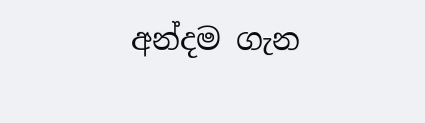අන්දම ගැන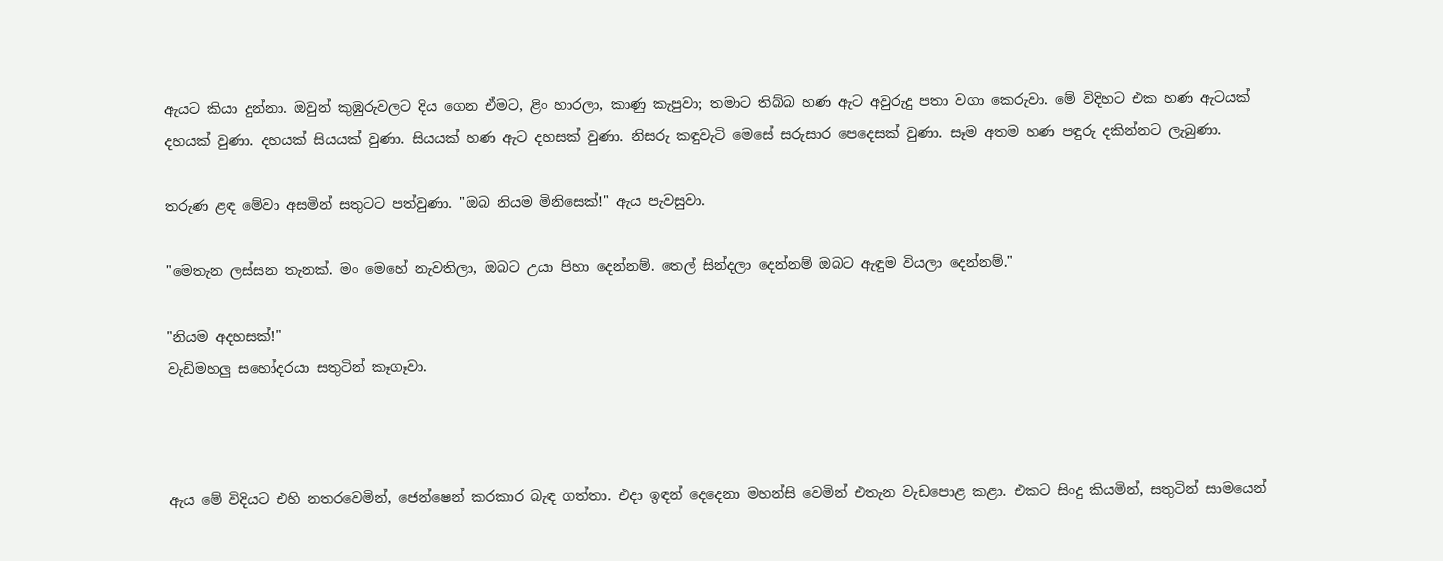ඇයට කියා දුන්නා. ඔවුන් කුඹුරුවලට දිය ගෙන ඒමට, ළිං හාරලා, කාණු කැපුවා; තමාට තිබ්බ හණ ඇට අවුරුදු පතා වගා කෙරුවා. මේ විදිහට එක හණ ඇටයක් දහයක් වුණා. දහයක් සියයක් වුණා. සියයක් හණ ඇට දහසක් වුණා. නිසරු කඳුවැටි මෙසේ සරුසාර පෙදෙසක් වුණා. සෑම අතම හණ පඳුරු දකින්නට ලැබුණා.

තරුණ ළඳ මේවා අසමින් සතුටට පත්වුණා. "ඔබ නියම මිනිසෙක්!" ඇය පැවසුවා.

"මෙතැන ලස්සන තැනක්. මං මෙහේ නැවතිලා, ඔබට උයා පිහා දෙන්නම්. තෙල් සින්දලා දෙන්නම් ඔබට ඇඳුම වියලා දෙන්නම්."

"නියම අදහසක්!"
වැඩිමහලු සහෝදරයා සතුටින් කෑගෑවා.



ඇය මේ විදියට එහි නතරවෙමින්, ජෙන්ෂෙන් කරකාර බැඳ ගත්තා. එදා ඉඳන් දෙදෙනා මහන්සි වෙමින් එතැන වැඩපොළ කළා. එකට සිංදු කියමින්, සතුටින් සාමයෙන්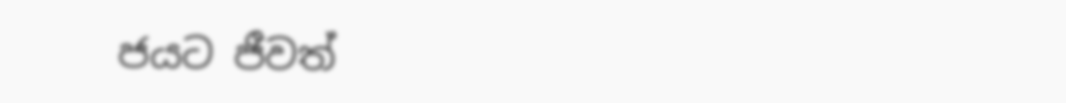ජයට ජීවත්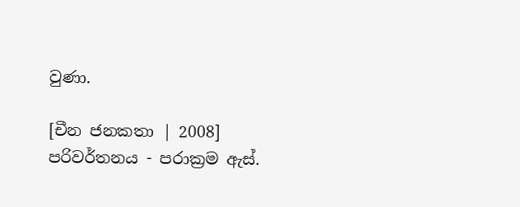වුණා.

[චීන ජනකතා | 2008]
පරිවර්තනය - පරාක්‍රම ඇස්.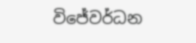විජේවර්ධන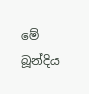මේ බූන්දිය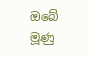ඔබේ මූණු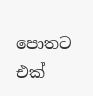පොතට එක්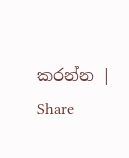කරන්න | Share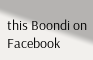this Boondi on Facebook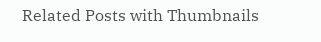Related Posts with Thumbnails